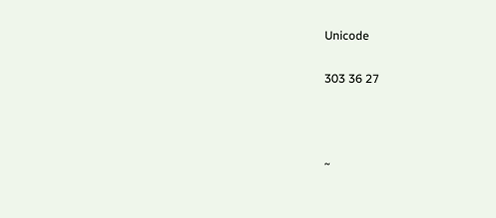Unicode

303 36 27



~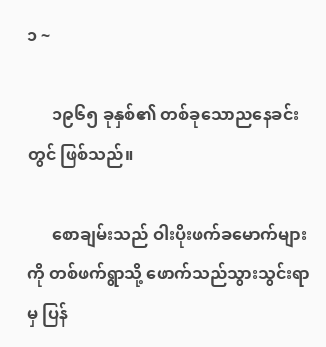၁ ~

      ၁၉၆၅ ခုနှစ်၏ တစ်ခုသောညနေခင်းတွင် ဖြစ်သည်။

      စောချမ်းသည် ဝါးပိုးဖက်ခမောက်များကို တစ်ဖက်ရွာသို့ ဖောက်သည်သွားသွင်းရာမှ ပြန်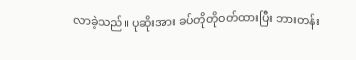လာခဲ့သည်။ ပုဆိုးအား ခပ်တိုတိုဝတ်ထားပြီး ဘားတန်း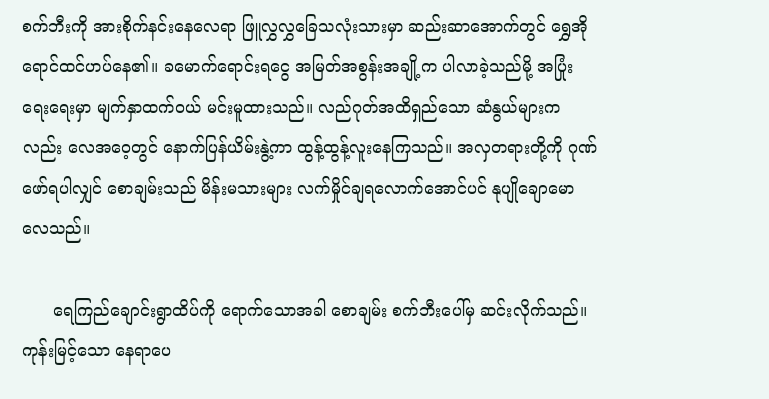စက်ဘီးကို အားစိုက်နင်းနေလေရာ ဖြူလွှလွှခြေသလုံးသားမှာ ဆည်းဆာအောက်တွင် ရွှေအိုရောင်ထင်ဟပ်နေ၏။ ခမောက်ရောင်းရငွေ အမြတ်အစွန်းအချို့က ပါလာခဲ့သည်မို့ အပြုံးရေးရေးမှာ မျက်နှာထက်ဝယ် မင်းမူထားသည်။ လည်ဂုတ်အထိရှည်သော ဆံနွယ်များကလည်း လေအဝေ့တွင် နောက်ပြန်ယိမ်းနွဲ့ကာ ထွန့်ထွန့်လူးနေကြသည်။ အလှတရားတို့ကို ဂုဏ်ဖော်ရပါလျှင် စောချမ်းသည် မိန်းမသားများ လက်မှိုင်ချရလောက်အောင်ပင် နုပျိုချောမောလေသည်။

      ရေကြည်ချောင်းရွာထိပ်ကို ရောက်သောအခါ စောချမ်း စက်ဘီးပေါ်မှ ဆင်းလိုက်သည်။ ကုန်းမြင့်သော နေရာပေ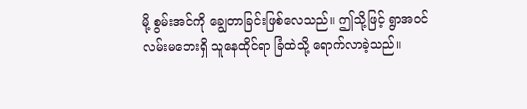မို့ စွမ်းအင်ကို ချွေတာခြင်းဖြစ်လေသည်။ ဤသို့ဖြင့် ရွာအဝင်လမ်းမဘေးရှိ သူနေထိုင်ရာ ခြံထဲသို့ ရောက်လာခဲ့သည်။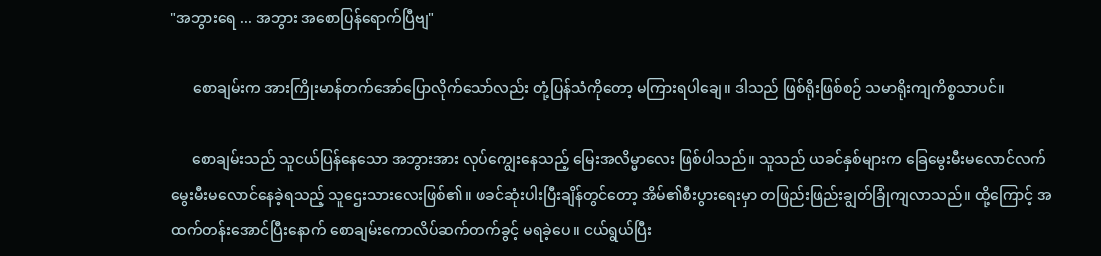"အဘွားရေ ... အဘွား အစောပြန်ရောက်ပြီဗျ"

      စောချမ်းက အားကြိုးမာန်တက်အော်ပြောလိုက်သော်လည်း တုံ့ပြန်သံကိုတော့ မကြားရပါချေ။ ဒါသည် ဖြစ်ရိုးဖြစ်စဉ် သမာရိုးကျကိစ္စသာပင်။

      စောချမ်းသည် သူငယ်ပြန်နေသော အဘွားအား လုပ်ကျွေးနေသည့် မြေးအလိမ္မာလေး ဖြစ်ပါသည်။ သူသည် ယခင်နှစ်များက ခြေမွေးမီးမလောင်လက်မွေးမီးမလောင်နေခဲ့ရသည့် သူဌေးသားလေးဖြစ်၏။ ဖခင်ဆုံးပါးပြီးချိန်တွင်တော့ အိမ်၏စီးပွားရေးမှာ တဖြည်းဖြည်းချွတ်ခြုံကျလာသည်။ ထို့ကြောင့် အထက်တန်းအောင်ပြီးနောက် စောချမ်းကောလိပ်ဆက်တက်ခွင့် မရခဲ့ပေ။ ငယ်ရွယ်ပြီး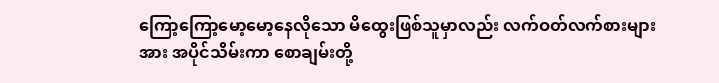ကြော့ကြော့မော့မော့နေလိုသော မိထွေးဖြစ်သူမှာလည်း လက်ဝတ်လက်စားများအား အပိုင်သိမ်းကာ စောချမ်းတို့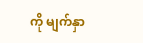ကို မျက်နှာ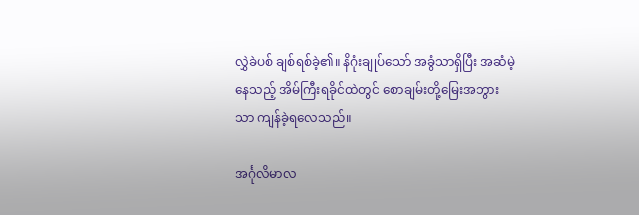လွှဲခဲပစ် ချစ်ရစ်ခဲ့၏။ နိဂုံးချုပ်သော် အခွံသာရှိပြီး အဆံမဲ့နေသည့် အိမ်ကြီးရခိုင်ထဲတွင် စောချမ်းတို့မြေးအဘွားသာ ကျန်ခဲ့ရလေသည်။

အင်္ဂုလိမာလ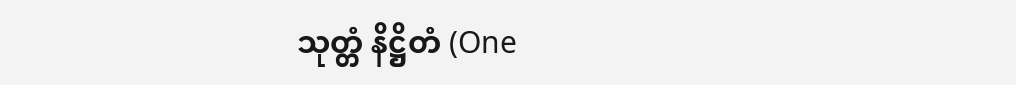သုတ္တံ နိဋ္ဌိတံ (One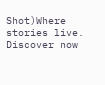Shot)Where stories live. Discover now